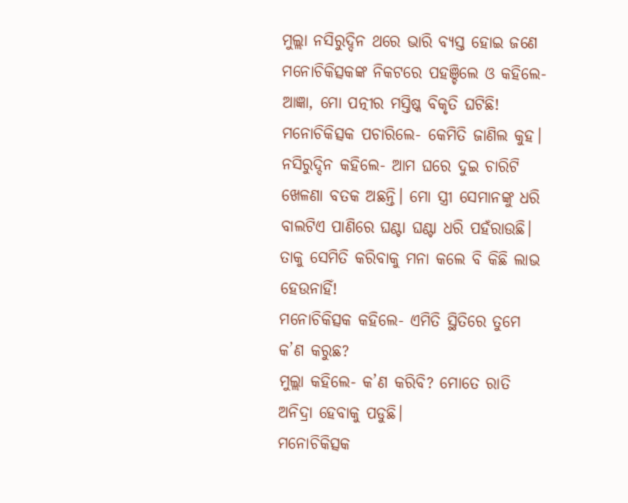ମୁଲ୍ଲା ନସିରୁଦ୍ଦିନ ଥରେ ଭାରି ବ୍ୟସ୍ତ ହୋଇ ଜଣେ ମନୋଚିକିତ୍ସକଙ୍କ ନିକଟରେ ପହଞ୍ଚିଲେ ଓ କହିଲେ- ଆଜ୍ଞା, ମୋ ପତ୍ନୀର ମସ୍ତିଷ୍କ ବିକୃତି ଘଟିଛି!
ମନୋଚିକିତ୍ସକ ପଚାରିଲେ- କେମିତି ଜାଣିଲ କୁହ।
ନସିରୁଦ୍ଦିନ କହିଲେ- ଆମ ଘରେ ଦୁଇ ଚାରିଟି ଖେଳଣା ବତକ ଅଛନ୍ତି। ମୋ ସ୍ତ୍ରୀ ସେମାନଙ୍କୁ ଧରି ବାଲଟିଏ ପାଣିରେ ଘଣ୍ଟା ଘଣ୍ଟା ଧରି ପହଁରାଉଛି। ତାକୁ ସେମିତି କରିବାକୁ ମନା କଲେ ବି କିଛି ଲାଭ ହେଉନାହିଁ!
ମନୋଚିକିତ୍ସକ କହିଲେ- ଏମିତି ସ୍ଥିତିରେ ତୁମେ କ’ଣ କରୁଛ?
ମୁଲ୍ଲା କହିଲେ- କ’ଣ କରିବି? ମୋତେ ରାତି ଅନିଦ୍ରା ହେବାକୁ ପଡୁଛି।
ମନୋଚିକିତ୍ସକ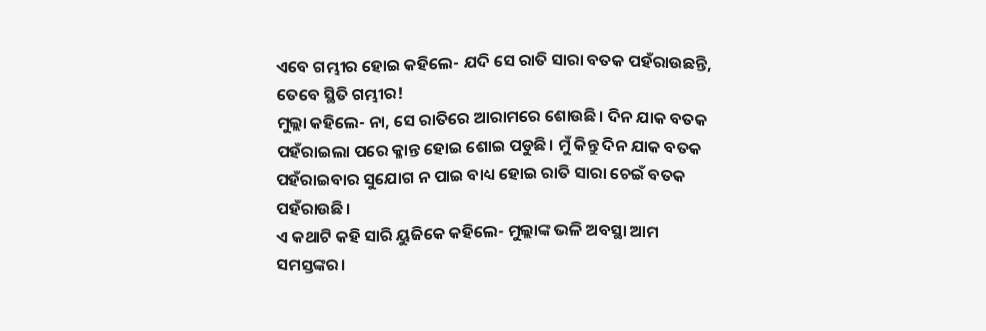ଏବେ ଗମ୍ଭୀର ହୋଇ କହିଲେ- ଯଦି ସେ ରାତି ସାରା ବତକ ପହଁରାଉଛନ୍ତି, ତେବେ ସ୍ଥିତି ଗମ୍ଭୀର!
ମୁଲ୍ଲା କହିଲେ- ନା, ସେ ରାତିରେ ଆରାମରେ ଶୋଉଛି। ଦିନ ଯାକ ବତକ ପହଁରାଇଲା ପରେ କ୍ଳାନ୍ତ ହୋଇ ଶୋଇ ପଡୁଛି। ମୁଁ କିନ୍ତୁ ଦିନ ଯାକ ବତକ ପହଁରାଇବାର ସୁଯୋଗ ନ ପାଇ ବାଧ୍ୟ ହୋଇ ରାତି ସାରା ଚେଇଁ ବତକ ପହଁରାଉଛି।
ଏ କଥାଟି କହି ସାରି ୟୁଜିକେ କହିଲେ- ମୁଲ୍ଲାଙ୍କ ଭଳି ଅବସ୍ଥା ଆମ ସମସ୍ତଙ୍କର।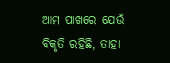ଆମ ପାଖରେ ଯେଉଁ ବିକୃତି ରହିଛି, ତାହା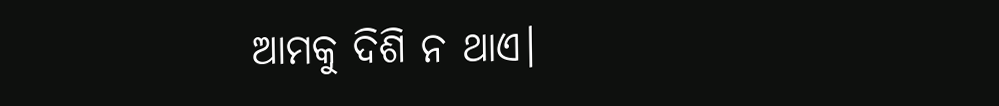ଆମକୁ ଦିଶି ନ ଥାଏ।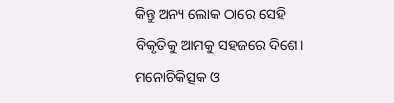କିନ୍ତୁ ଅନ୍ୟ ଲୋକ ଠାରେ ସେହି ବିକୃତିକୁ ଆମକୁ ସହଜରେ ଦିଶେ।
ମନୋଚିକିତ୍ସକ ଓ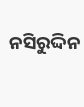ନସିରୁଦ୍ଦିନ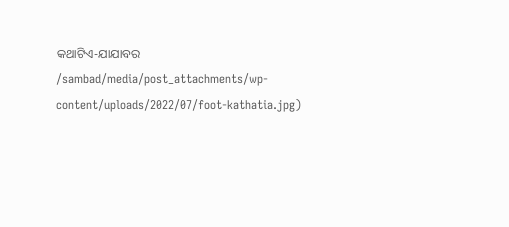କଥାଟିଏ-ଯାଯାବର
/sambad/media/post_attachments/wp-content/uploads/2022/07/foot-kathatia.jpg)